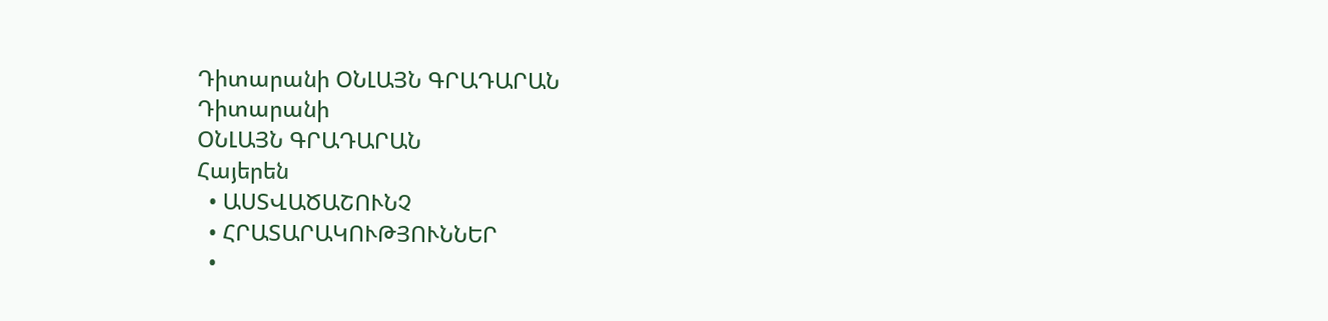Դիտարանի ՕՆԼԱՅՆ ԳՐԱԴԱՐԱՆ
Դիտարանի
ՕՆԼԱՅՆ ԳՐԱԴԱՐԱՆ
Հայերեն
  • ԱՍՏՎԱԾԱՇՈՒՆՉ
  • ՀՐԱՏԱՐԱԿՈՒԹՅՈՒՆՆԵՐ
  •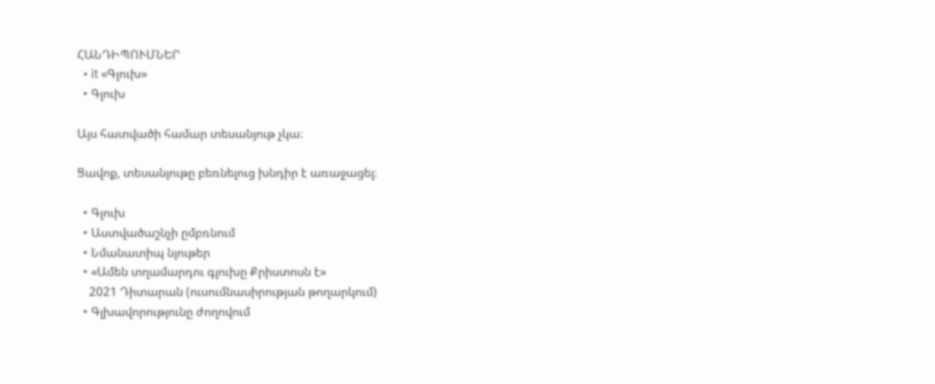ՀԱՆԴԻՊՈՒՄՆԵՐ
  • it «Գլուխ»
  • Գլուխ

Այս հատվածի համար տեսանյութ չկա։

Ցավոք, տեսանյութը բեռնելուց խնդիր է առաջացել։

  • Գլուխ
  • Աստվածաշնչի ըմբռնում
  • Նմանատիպ նյութեր
  • «Ամեն տղամարդու գլուխը Քրիստոսն է»
    2021 Դիտարան (ուսումնասիրության թողարկում)
  • Գլխավորությունը ժողովում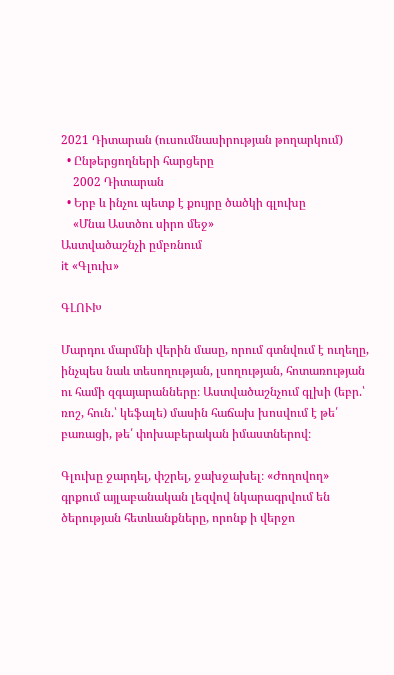2021 Դիտարան (ուսումնասիրության թողարկում)
  • Ընթերցողների հարցերը
    2002 Դիտարան
  • Երբ և ինչու պետք է քույրը ծածկի գլուխը
    «Մնա Աստծու սիրո մեջ»
Աստվածաշնչի ըմբռնում
it «Գլուխ»

ԳԼՈՒԽ

Մարդու մարմնի վերին մասը, որում գտնվում է ուղեղը, ինչպես նաև տեսողության, լսողության, հոտառության ու համի զգայարանները։ Աստվածաշնչում գլխի (եբր.՝ ռոշ, հուն.՝ կեֆալե) մասին հաճախ խոսվում է թե՛ բառացի, թե՛ փոխաբերական իմաստներով։

Գլուխը ջարդել, փշրել, ջախջախել։ «Ժողովող» գրքում այլաբանական լեզվով նկարագրվում են ծերության հետևանքները, որոնք ի վերջո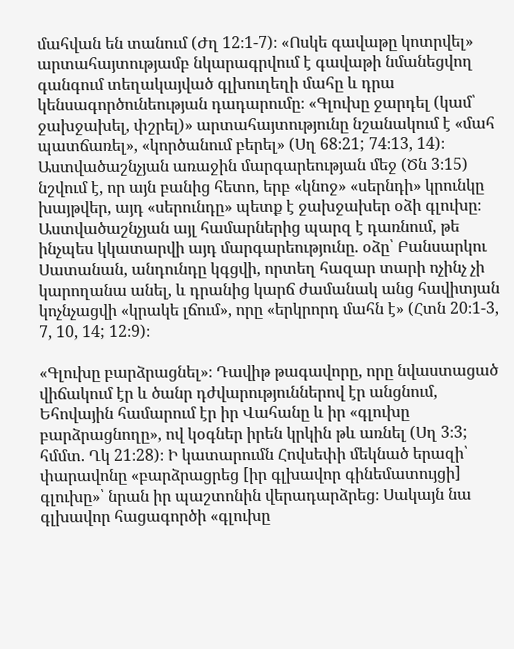մահվան են տանում (Ժղ 12։1-7)։ «Ոսկե գավաթը կոտրվել» արտահայտությամբ նկարագրվում է գավաթի նմանեցվող գանգում տեղակայված գլխուղեղի մահը և դրա կենսագործունեության դադարումը։ «Գլուխը ջարդել (կամ՝ ջախջախել, փշրել)» արտահայտությունը նշանակում է «մահ պատճառել», «կործանում բերել» (Սղ 68։21; 74։13, 14)։ Աստվածաշնչյան առաջին մարգարեության մեջ (Ծն 3։15) նշվում է, որ այն բանից հետո, երբ «կնոջ» «սերնդի» կրունկը խայթվեր, այդ «սերունդը» պետք է ջախջախեր օձի գլուխը։ Աստվածաշնչյան այլ համարներից պարզ է դառնում, թե ինչպես կկատարվի այդ մարգարեությունը. օձը՝ Բանսարկու Սատանան, անդունդը կգցվի, որտեղ հազար տարի ոչինչ չի կարողանա անել, և դրանից կարճ ժամանակ անց հավիտյան կոչնչացվի «կրակե լճում», որը «երկրորդ մահն է» (Հտն 20։1-3, 7, 10, 14; 12։9)։

«Գլուխը բարձրացնել»։ Դավիթ թագավորը, որը նվաստացած վիճակում էր և ծանր դժվարություններով էր անցնում, Եհովային համարում էր իր Վահանը և իր «գլուխը բարձրացնողը», ով կօգներ իրեն կրկին թև առնել (Սղ 3։3; հմմտ. Ղկ 21։28)։ Ի կատարումն Հովսեփի մեկնած երազի՝ փարավոնը «բարձրացրեց [իր գլխավոր գինեմատույցի] գլուխը»՝ նրան իր պաշտոնին վերադարձրեց։ Սակայն նա գլխավոր հացագործի «գլուխը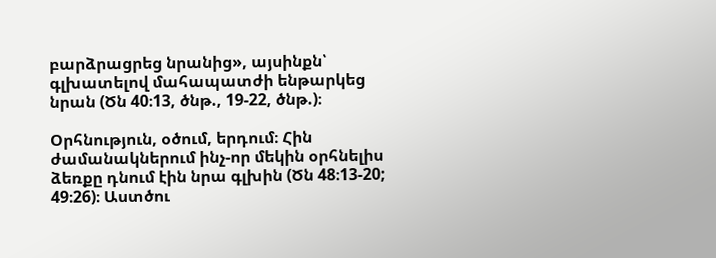բարձրացրեց նրանից», այսինքն՝ գլխատելով մահապատժի ենթարկեց նրան (Ծն 40։13, ծնթ., 19-22, ծնթ.)։

Օրհնություն, օծում, երդում։ Հին ժամանակներում ինչ-որ մեկին օրհնելիս ձեռքը դնում էին նրա գլխին (Ծն 48։13-20; 49։26)։ Աստծու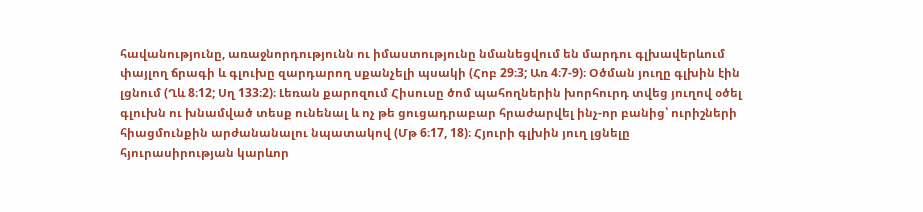հավանությունը, առաջնորդությունն ու իմաստությունը նմանեցվում են մարդու գլխավերևում փայլող ճրագի և գլուխը զարդարող սքանչելի պսակի (Հոբ 29։3; Առ 4։7-9)։ Օծման յուղը գլխին էին լցնում (Ղև 8։12; Սղ 133։2)։ Լեռան քարոզում Հիսուսը ծոմ պահողներին խորհուրդ տվեց յուղով օծել գլուխն ու խնամված տեսք ունենալ և ոչ թե ցուցադրաբար հրաժարվել ինչ-որ բանից՝ ուրիշների հիացմունքին արժանանալու նպատակով (Մթ 6։17, 18)։ Հյուրի գլխին յուղ լցնելը հյուրասիրության կարևոր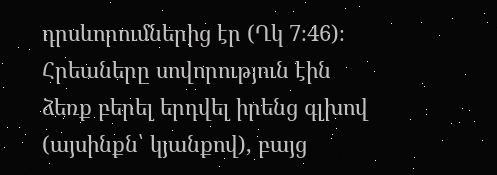դրսևորումներից էր (Ղկ 7։46)։ Հրեաները սովորություն էին ձեռք բերել երդվել իրենց գլխով (այսինքն՝ կյանքով), բայց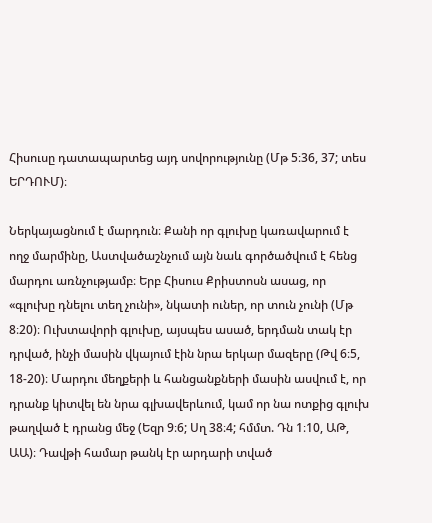Հիսուսը դատապարտեց այդ սովորությունը (Մթ 5։36, 37; տես ԵՐԴՈՒՄ)։

Ներկայացնում է մարդուն։ Քանի որ գլուխը կառավարում է ողջ մարմինը, Աստվածաշնչում այն նաև գործածվում է հենց մարդու առնչությամբ։ Երբ Հիսուս Քրիստոսն ասաց, որ «գլուխը դնելու տեղ չունի», նկատի ուներ, որ տուն չունի (Մթ 8։20)։ Ուխտավորի գլուխը, այսպես ասած, երդման տակ էր դրված, ինչի մասին վկայում էին նրա երկար մազերը (Թվ 6։5, 18-20)։ Մարդու մեղքերի և հանցանքների մասին ասվում է, որ դրանք կիտվել են նրա գլխավերևում, կամ որ նա ոտքից գլուխ թաղված է դրանց մեջ (Եզր 9։6; Սղ 38։4; հմմտ. Դն 1։10, ԱԹ, ԱԱ)։ Դավթի համար թանկ էր արդարի տված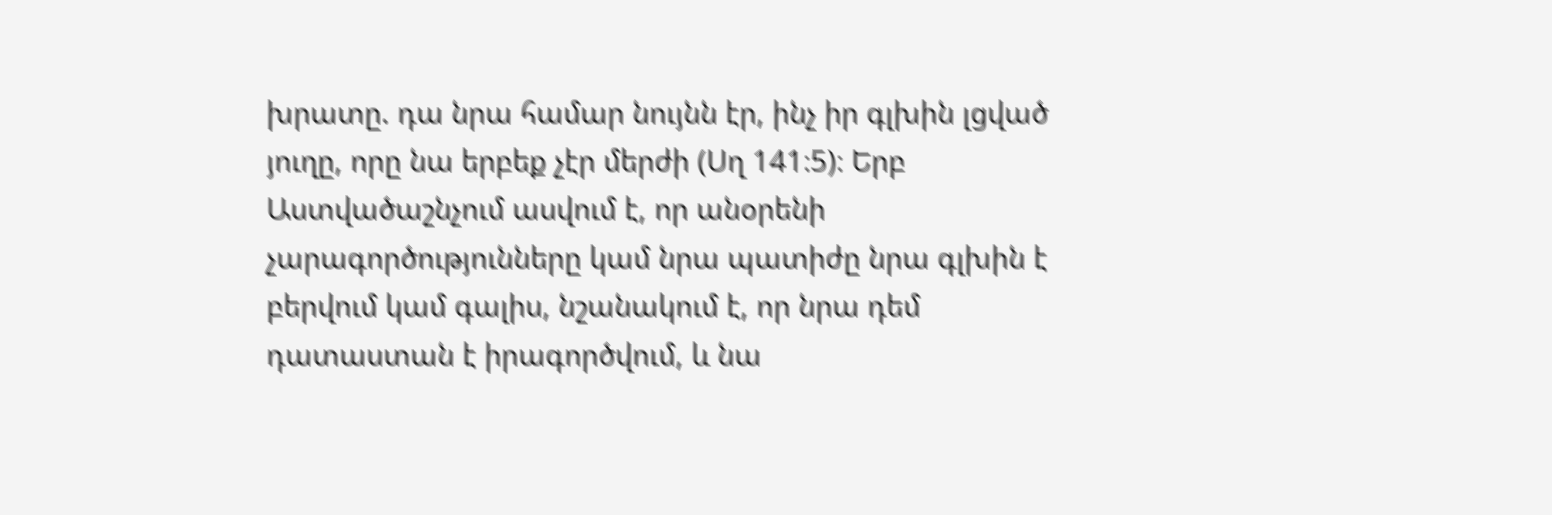խրատը. դա նրա համար նույնն էր, ինչ իր գլխին լցված յուղը, որը նա երբեք չէր մերժի (Սղ 141։5)։ Երբ Աստվածաշնչում ասվում է, որ անօրենի չարագործությունները կամ նրա պատիժը նրա գլխին է բերվում կամ գալիս, նշանակում է, որ նրա դեմ դատաստան է իրագործվում, և նա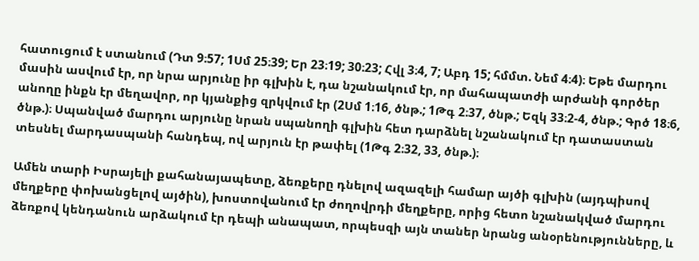հատուցում է ստանում (Դտ 9։57; 1Սմ 25։39; Եր 23։19; 30։23; Հվլ 3։4, 7; Աբդ 15; հմմտ. Նեմ 4։4)։ Եթե մարդու մասին ասվում էր, որ նրա արյունը իր գլխին է, դա նշանակում էր, որ մահապատժի արժանի գործեր անողը ինքն էր մեղավոր, որ կյանքից զրկվում էր (2Սմ 1։16, ծնթ.; 1Թգ 2։37, ծնթ.; Եզկ 33։2-4, ծնթ.; Գրծ 18։6, ծնթ.)։ Սպանված մարդու արյունը նրան սպանողի գլխին հետ դարձնել նշանակում էր դատաստան տեսնել մարդասպանի հանդեպ, ով արյուն էր թափել (1Թգ 2։32, 33, ծնթ.)։

Ամեն տարի Իսրայելի քահանայապետը, ձեռքերը դնելով ազազելի համար այծի գլխին (այդպիսով մեղքերը փոխանցելով այծին), խոստովանում էր ժողովրդի մեղքերը, որից հետո նշանակված մարդու ձեռքով կենդանուն արձակում էր դեպի անապատ, որպեսզի այն տաներ նրանց անօրենությունները, և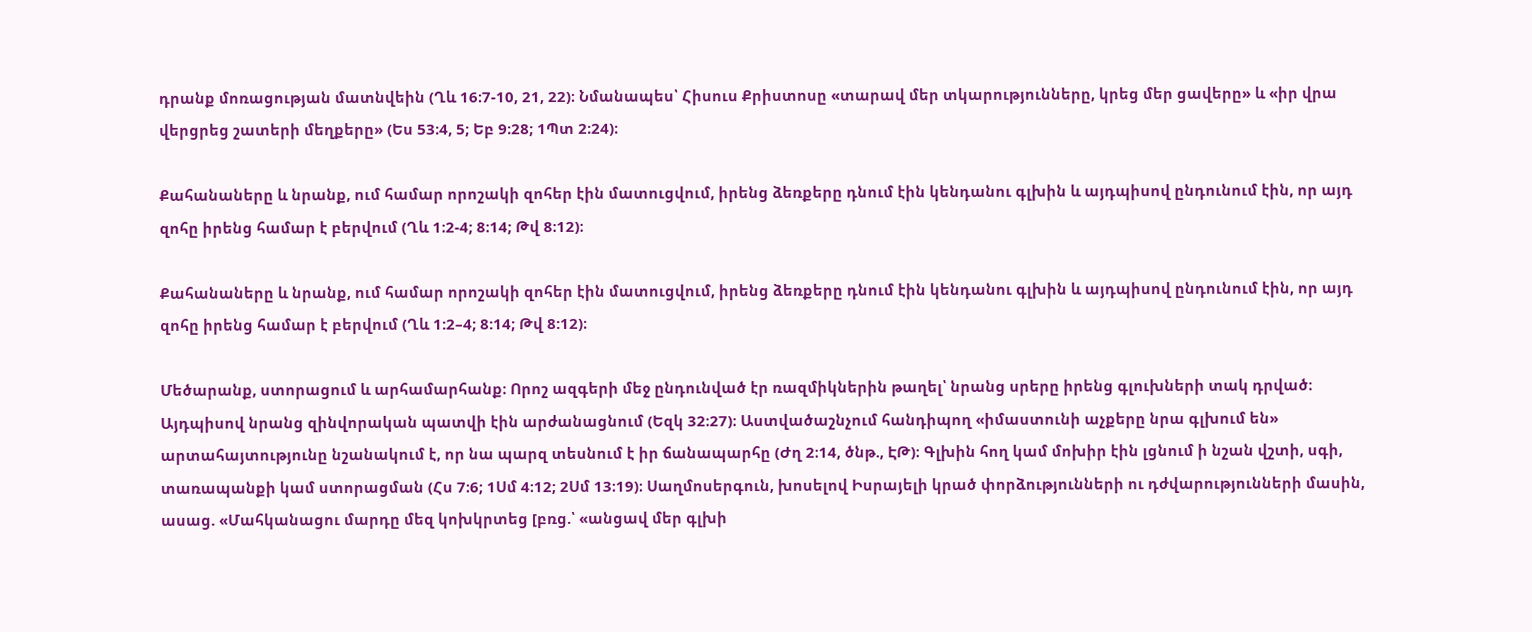դրանք մոռացության մատնվեին (Ղև 16։7-10, 21, 22)։ Նմանապես՝ Հիսուս Քրիստոսը «տարավ մեր տկարությունները, կրեց մեր ցավերը» և «իր վրա վերցրեց շատերի մեղքերը» (Ես 53։4, 5; Եբ 9։28; 1Պտ 2։24)։

Քահանաները և նրանք, ում համար որոշակի զոհեր էին մատուցվում, իրենց ձեռքերը դնում էին կենդանու գլխին և այդպիսով ընդունում էին, որ այդ զոհը իրենց համար է բերվում (Ղև 1։2-4; 8։14; Թվ 8։12)։

Քահանաները և նրանք, ում համար որոշակի զոհեր էին մատուցվում, իրենց ձեռքերը դնում էին կենդանու գլխին և այդպիսով ընդունում էին, որ այդ զոհը իրենց համար է բերվում (Ղև 1:2–4; 8:14; Թվ 8:12)։

Մեծարանք, ստորացում և արհամարհանք։ Որոշ ազգերի մեջ ընդունված էր ռազմիկներին թաղել՝ նրանց սրերը իրենց գլուխների տակ դրված։ Այդպիսով նրանց զինվորական պատվի էին արժանացնում (Եզկ 32։27)։ Աստվածաշնչում հանդիպող «իմաստունի աչքերը նրա գլխում են» արտահայտությունը նշանակում է, որ նա պարզ տեսնում է իր ճանապարհը (Ժղ 2։14, ծնթ., ԷԹ)։ Գլխին հող կամ մոխիր էին լցնում ի նշան վշտի, սգի, տառապանքի կամ ստորացման (Հս 7։6; 1Սմ 4։12; 2Սմ 13։19)։ Սաղմոսերգուն, խոսելով Իսրայելի կրած փորձությունների ու դժվարությունների մասին, ասաց. «Մահկանացու մարդը մեզ կոխկրտեց [բռց.՝ «անցավ մեր գլխի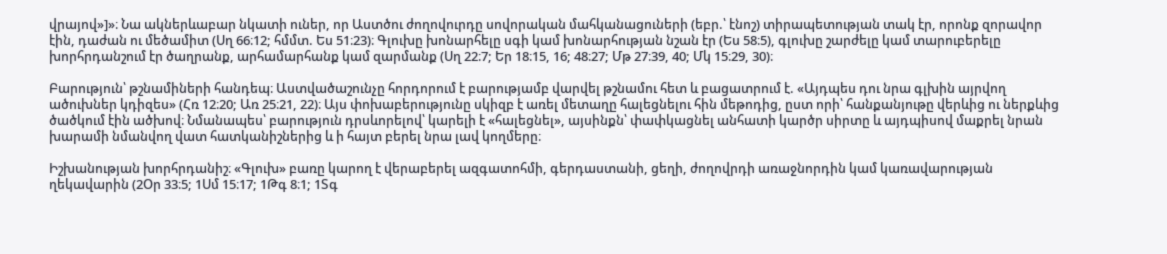վրայով»]»։ Նա ակներևաբար նկատի ուներ, որ Աստծու ժողովուրդը սովորական մահկանացուների (եբր.՝ էնոշ) տիրապետության տակ էր, որոնք զորավոր էին, դաժան ու մեծամիտ (Սղ 66։12; հմմտ. Ես 51։23)։ Գլուխը խոնարհելը սգի կամ խոնարհության նշան էր (Ես 58։5), գլուխը շարժելը կամ տարուբերելը խորհրդանշում էր ծաղրանք, արհամարհանք կամ զարմանք (Սղ 22։7; Եր 18։15, 16; 48։27; Մթ 27։39, 40; Մկ 15։29, 30)։

Բարություն՝ թշնամիների հանդեպ։ Աստվածաշունչը հորդորում է բարությամբ վարվել թշնամու հետ և բացատրում է. «Այդպես դու նրա գլխին այրվող ածուխներ կդիզես» (Հռ 12։20; Առ 25։21, 22)։ Այս փոխաբերությունը սկիզբ է առել մետաղը հալեցնելու հին մեթոդից, ըստ որի՝ հանքանյութը վերևից ու ներքևից ծածկում էին ածխով։ Նմանապես՝ բարություն դրսևորելով՝ կարելի է «հալեցնել», այսինքն՝ փափկացնել անհատի կարծր սիրտը և այդպիսով մաքրել նրան խարամի նմանվող վատ հատկանիշներից և ի հայտ բերել նրա լավ կողմերը։

Իշխանության խորհրդանիշ։ «Գլուխ» բառը կարող է վերաբերել ազգատոհմի, գերդաստանի, ցեղի, ժողովրդի առաջնորդին կամ կառավարության ղեկավարին (2Օր 33։5; 1Սմ 15։17; 1Թգ 8։1; 1Տգ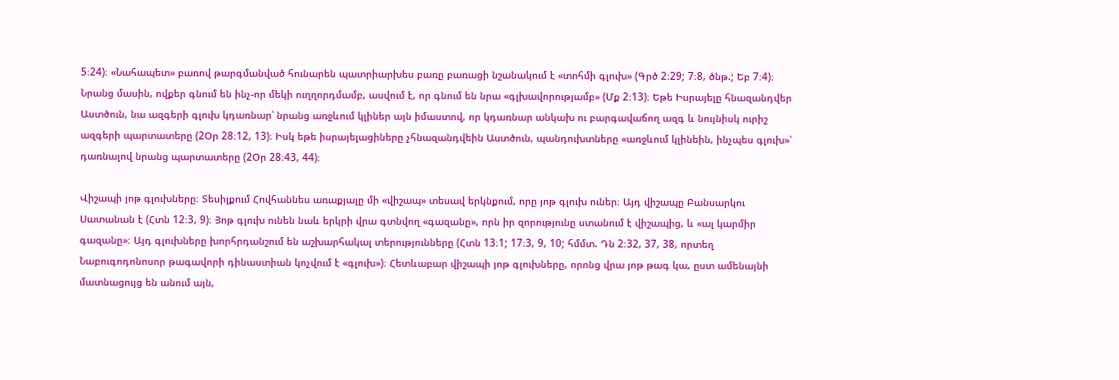5։24)։ «Նահապետ» բառով թարգմանված հունարեն պատրիարխես բառը բառացի նշանակում է «տոհմի գլուխ» (Գրծ 2։29; 7։8, ծնթ.; Եբ 7։4)։ Նրանց մասին, ովքեր գնում են ինչ-որ մեկի ուղղորդմամբ, ասվում է, որ գնում են նրա «գլխավորությամբ» (Մք 2։13)։ Եթե Իսրայելը հնազանդվեր Աստծուն, նա ազգերի գլուխ կդառնար՝ նրանց առջևում կլիներ այն իմաստով, որ կդառնար անկախ ու բարգավաճող ազգ և նույնիսկ ուրիշ ազգերի պարտատերը (2Օր 28։12, 13)։ Իսկ եթե իսրայելացիները չհնազանդվեին Աստծուն, պանդուխտները «առջևում կլինեին, ինչպես գլուխ»՝ դառնալով նրանց պարտատերը (2Օր 28։43, 44)։

Վիշապի յոթ գլուխները։ Տեսիլքում Հովհաննես առաքյալը մի «վիշապ» տեսավ երկնքում, որը յոթ գլուխ ուներ։ Այդ վիշապը Բանսարկու Սատանան է (Հտն 12։3, 9)։ Յոթ գլուխ ունեն նաև երկրի վրա գտնվող «գազանը», որն իր զորությունը ստանում է վիշապից, և «ալ կարմիր գազանը»։ Այդ գլուխները խորհրդանշում են աշխարհակալ տերությունները (Հտն 13։1; 17։3, 9, 10; հմմտ. Դն 2։32, 37, 38, որտեղ Նաբուգոդոնոսոր թագավորի դինաստիան կոչվում է «գլուխ»)։ Հետևաբար վիշապի յոթ գլուխները, որոնց վրա յոթ թագ կա, ըստ ամենայնի մատնացույց են անում այն,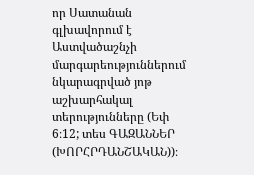որ Սատանան գլխավորում է Աստվածաշնչի մարգարեություններում նկարագրված յոթ աշխարհակալ տերությունները (Եփ 6։12; տես ԳԱԶԱՆՆԵՐ (ԽՈՐՀՐԴԱՆՇԱԿԱՆ))։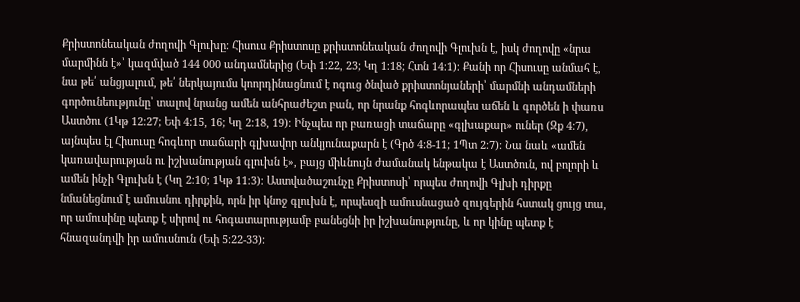Քրիստոնեական ժողովի Գլուխը։ Հիսուս Քրիստոսը քրիստոնեական ժողովի Գլուխն է, իսկ ժողովը «նրա մարմինն է»՝ կազմված 144 000 անդամներից (Եփ 1։22, 23; Կղ 1։18; Հտն 14։1)։ Քանի որ Հիսուսը անմահ է, նա թե՛ անցյալում, թե՛ ներկայումս կոորդինացնում է ոգուց ծնված քրիստոնյաների՝ մարմնի անդամների գործունեությունը՝ տալով նրանց ամեն անհրաժեշտ բան, որ նրանք հոգևորապես աճեն և գործեն ի փառս Աստծու (1Կթ 12։27; Եփ 4։15, 16; Կղ 2։18, 19)։ Ինչպես որ բառացի տաճարը «գլխաքար» ուներ (Զք 4։7), այնպես էլ Հիսուսը հոգևոր տաճարի գլխավոր անկյունաքարն է (Գրծ 4։8-11; 1Պտ 2։7)։ Նա նաև «ամեն կառավարության ու իշխանության գլուխն է», բայց միևնույն ժամանակ ենթակա է Աստծուն, ով բոլորի և ամեն ինչի Գլուխն է (Կղ 2։10; 1Կթ 11։3)։ Աստվածաշունչը Քրիստոսի՝ որպես ժողովի Գլխի դիրքը նմանեցնում է ամուսնու դիրքին, որն իր կնոջ գլուխն է, որպեսզի ամուսնացած զույգերին հստակ ցույց տա, որ ամուսինը պետք է սիրով ու հոգատարությամբ բանեցնի իր իշխանությունը, և որ կինը պետք է հնազանդվի իր ամուսնուն (Եփ 5։22-33)։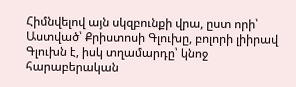Հիմնվելով այն սկզբունքի վրա, ըստ որի՝ Աստված՝ Քրիստոսի Գլուխը, բոլորի լիիրավ Գլուխն է, իսկ տղամարդը՝ կնոջ հարաբերական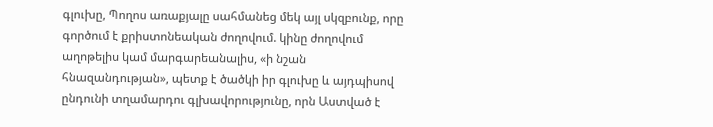գլուխը, Պողոս առաքյալը սահմանեց մեկ այլ սկզբունք, որը գործում է քրիստոնեական ժողովում. կինը ժողովում աղոթելիս կամ մարգարեանալիս, «ի նշան հնազանդության», պետք է ծածկի իր գլուխը և այդպիսով ընդունի տղամարդու գլխավորությունը, որն Աստված է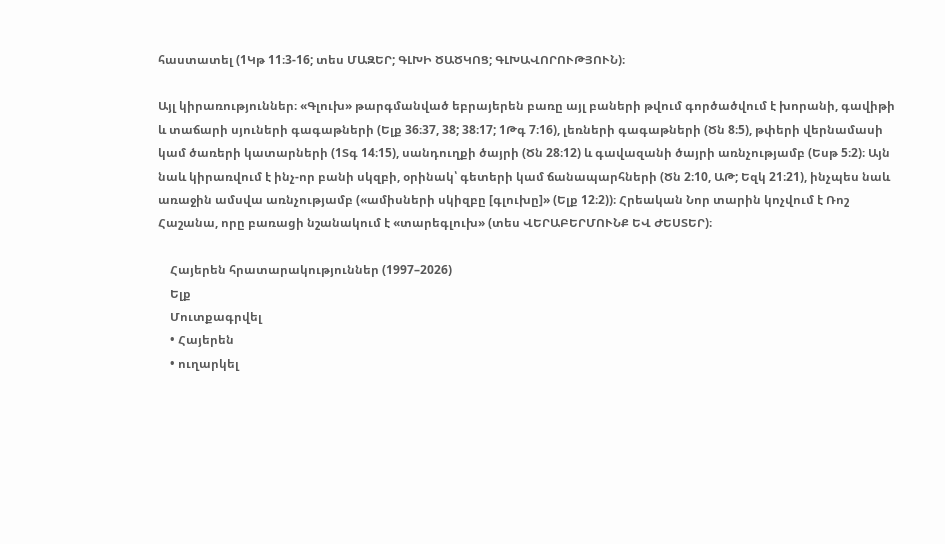հաստատել (1Կթ 11։3-16; տես ՄԱԶԵՐ; ԳԼԽԻ ԾԱԾԿՈՑ; ԳԼԽԱՎՈՐՈՒԹՅՈՒՆ)։

Այլ կիրառություններ։ «Գլուխ» թարգմանված եբրայերեն բառը այլ բաների թվում գործածվում է խորանի, գավիթի և տաճարի սյուների գագաթների (Ելք 36։37, 38; 38։17; 1Թգ 7։16), լեռների գագաթների (Ծն 8։5), թփերի վերնամասի կամ ծառերի կատարների (1Տգ 14։15), սանդուղքի ծայրի (Ծն 28։12) և գավազանի ծայրի առնչությամբ (Եսթ 5։2)։ Այն նաև կիրառվում է ինչ-որ բանի սկզբի, օրինակ՝ գետերի կամ ճանապարհների (Ծն 2։10, ԱԹ; Եզկ 21։21), ինչպես նաև առաջին ամսվա առնչությամբ («ամիսների սկիզբը [գլուխը]» (Ելք 12։2))։ Հրեական Նոր տարին կոչվում է Ռոշ Հաշանա, որը բառացի նշանակում է «տարեգլուխ» (տես ՎԵՐԱԲԵՐՄՈՒՆՔ ԵՎ ԺԵՍՏԵՐ)։

    Հայերեն հրատարակություններ (1997–2026)
    Ելք
    Մուտքագրվել
    • Հայերեն
    • ուղարկել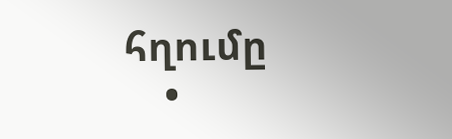հղումը
    •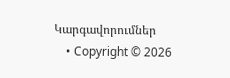Կարգավորումներ
    • Copyright © 2026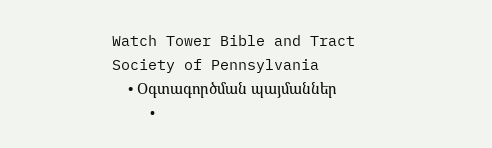Watch Tower Bible and Tract Society of Pennsylvania
    • Օգտագործման պայմաններ
    •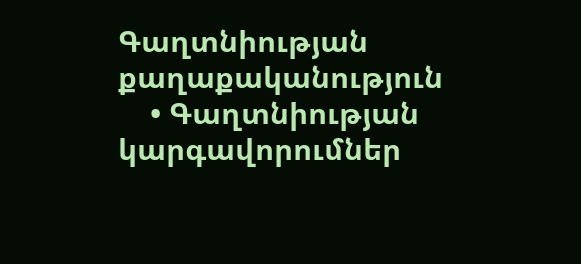Գաղտնիության քաղաքականություն
    • Գաղտնիության կարգավորումներ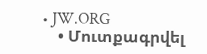• JW.ORG
    • Մուտքագրվել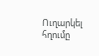Ուղարկել հղումը